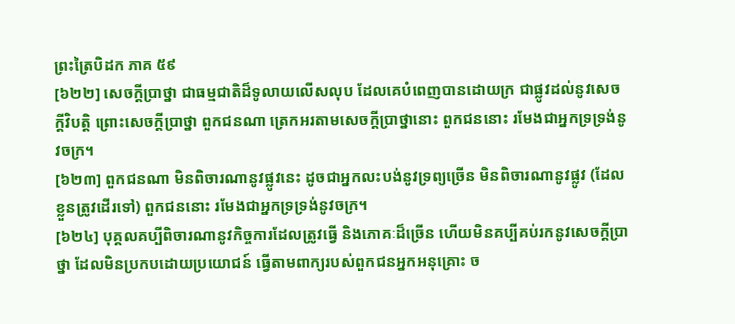ព្រះត្រៃបិដក ភាគ ៥៩
[៦២២] សេចក្តីប្រាថ្នា ជាធម្មជាតិដ៏ទូលាយលើសលុប ដែលគេបំពេញបានដោយក្រ ជាផ្លូវដល់នូវសេចក្តីវិបត្តិ ព្រោះសេចក្តីប្រាថ្នា ពួកជនណា ត្រេកអរតាមសេចក្តីប្រាថ្នានោះ ពួកជននោះ រមែងជាអ្នកទ្រទ្រង់នូវចក្រ។
[៦២៣] ពួកជនណា មិនពិចារណានូវផ្លូវនេះ ដូចជាអ្នកលះបង់នូវទ្រព្យច្រើន មិនពិចារណានូវផ្លូវ (ដែលខ្លួនត្រូវដើរទៅ) ពួកជននោះ រមែងជាអ្នកទ្រទ្រង់នូវចក្រ។
[៦២៤] បុគ្គលគប្បីពិចារណានូវកិច្ចការដែលត្រូវធ្វើ និងភោគៈដ៏ច្រើន ហើយមិនគប្បីគប់រកនូវសេចក្តីប្រាថ្នា ដែលមិនប្រកបដោយប្រយោជន៍ ធ្វើតាមពាក្យរបស់ពួកជនអ្នកអនុគ្រោះ ច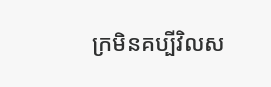ក្រមិនគប្បីវិលស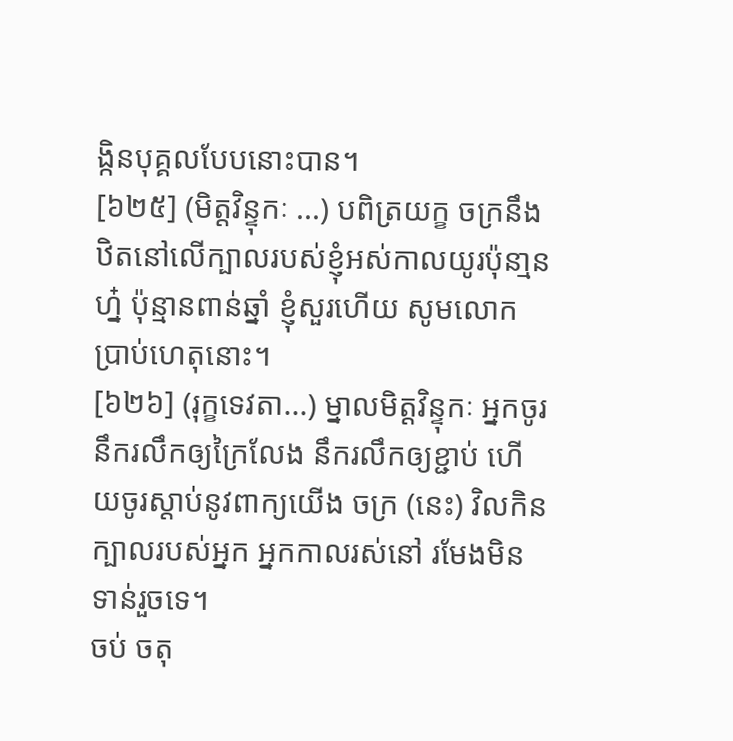ង្កិនបុគ្គលបែបនោះបាន។
[៦២៥] (មិត្តវិន្ទុកៈ ...) បពិត្រយក្ខ ចក្រនឹងឋិតនៅលើក្បាលរបស់ខ្ញុំអស់កាលយូរប៉ុនា្មនហ្ន៎ ប៉ុន្មានពាន់ឆ្នាំ ខ្ញុំសួរហើយ សូមលោកប្រាប់ហេតុនោះ។
[៦២៦] (រុក្ខទេវតា...) ម្នាលមិត្តវិន្ទុកៈ អ្នកចូរនឹករលឹកឲ្យក្រៃលែង នឹករលឹកឲ្យខ្ជាប់ ហើយចូរស្តាប់នូវពាក្យយើង ចក្រ (នេះ) វិលកិនក្បាលរបស់អ្នក អ្នកកាលរស់នៅ រមែងមិនទាន់រួចទេ។
ចប់ ចតុ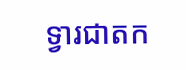ទ្វារជាតក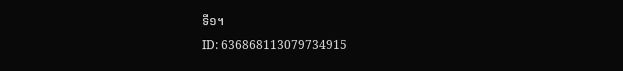ទី១។
ID: 636868113079734915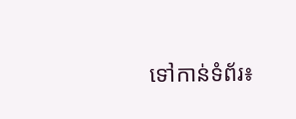ទៅកាន់ទំព័រ៖